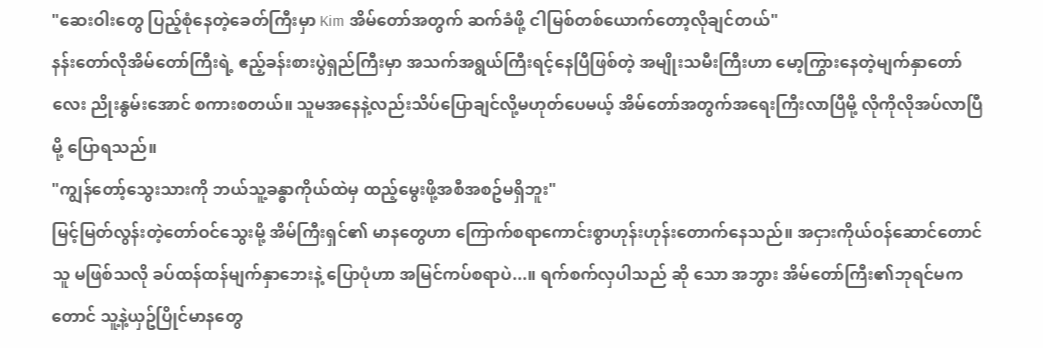"ဆေးဝါးတွေ ပြည့်စုံနေတဲ့ခေတ်ကြီးမှာ Kim အိမ်တော်အတွက် ဆက်ခံဖို့ ငါမြစ်တစ်ယောက်တော့လိုချင်တယ်"
နန်းတော်လိုအိမ်တော်ကြီးရဲ့ ဧည့်ခန်းစားပွဲရှည်ကြီးမှာ အသက်အရွယ်ကြီးရင့်နေပြီဖြစ်တဲ့ အမျိုးသမီးကြီးဟာ မော့ကြွားနေတဲ့မျက်နှာတော်လေး ညိုးနွမ်းအောင် စကားစတယ်။ သူမအနေနဲ့လည်းသိပ်ပြောချင်လို့မဟုတ်ပေမယ့် အိမ်တော်အတွက်အရေးကြီးလာပြီမို့ လိုကိုလိုအပ်လာပြီမို့ ပြောရသည်။
"ကျွန်တော့်သွေးသားကို ဘယ်သူ့ခန္ဓာကိုယ်ထဲမှ ထည့်မွေးဖို့အစီအစဥ်မရှိဘူး"
မြင့်မြတ်လွန်းတဲ့တော်ဝင်သွေးမို့ အိမ်ကြီးရှင်၏ မာနတွေဟာ ကြောက်စရာကောင်းစွာဟုန်းဟုန်းတောက်နေသည်။ အငှားကိုယ်ဝန်ဆောင်တောင် သူ မဖြစ်သလို ခပ်ထန်ထန်မျက်နှာဘေးနဲ့ ပြောပုံဟာ အမြင်ကပ်စရာပဲ...။ ရက်စက်လှပါသည် ဆို သော အဘွား အိမ်တော်ကြီး၏ဘုရင်မကတောင် သူ့နဲ့ယှဥ်ပြိုင်မာနတွေ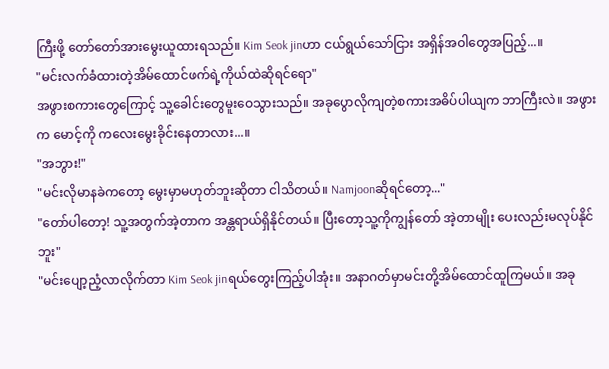ကြီးဖို့ တော်တော်အားမွေးယူထားရသည်။ Kim Seok jinဟာ ငယ်ရွယ်သော်ငြား အရှိန်အဝါတွေအပြည့်...။
"မင်းလက်ခံထားတဲ့အိမ်ထောင်ဖက်ရဲ့ကိုယ်ထဲဆိုရင်ရော"
အဖွားစကားတွေကြောင့် သူ့ခေါင်းတွေမူးဝေသွားသည်။ အခုပွောလိုကျတဲ့စကားအဓိပ်ပါယျက ဘာကြီးလဲ။ အဖွားက မောင့်ကို ကလေးမွေးခိုင်းနေတာလား...။
"အဘွား!"
"မင်းလိုမာနခဲကတော့ မွေးမှာမဟုတ်ဘူးဆိုတာ ငါသိတယ်။ Namjoonဆိုရင်တော့..."
"တော်ပါတော့! သူ့အတွက်အဲ့တာက အန္တရာယ်ရှိနိုင်တယ်။ ပြီးတော့သူ့ကိုကျွန်တော် အဲ့တာမျိုး ပေးလည်းမလုပ်နိုင်ဘူး"
"မင်းပျော့ညံ့လာလိုက်တာ Kim Seok jinရယ်တွေးကြည့်ပါအုံး။ အနာဂတ်မှာမင်းတို့အိမ်ထောင်ထူကြမယ်။ အခု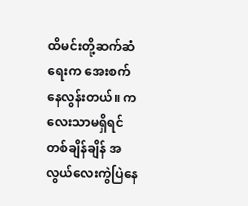ထိမင်းတို့ဆက်ဆံရေးက အေးစက်နေလွန်းတယ်။ ကလေးသာမရှိရင် တစ်ချိန်ချိန် အလွယ်လေးကွဲပြဲနေ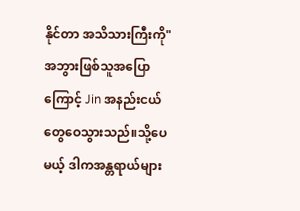နိုင်တာ အသိသားကြီးကို"
အဘွားဖြစ်သူအပြောကြောင့် Jin အနည်းငယ်တွေဝေသွားသည်။သို့ပေမယ့် ဒါကအန္တရာယ်များ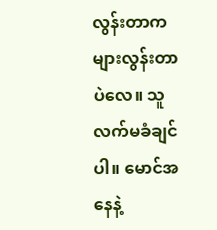လွန်းတာက များလွန်းတာပဲလေ။ သူလက်မခံချင်ပါ။ မောင်အနေနဲ့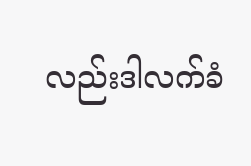လည်းဒါလက်ခံ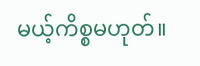မယ့်ကိစ္စမဟုတ်။